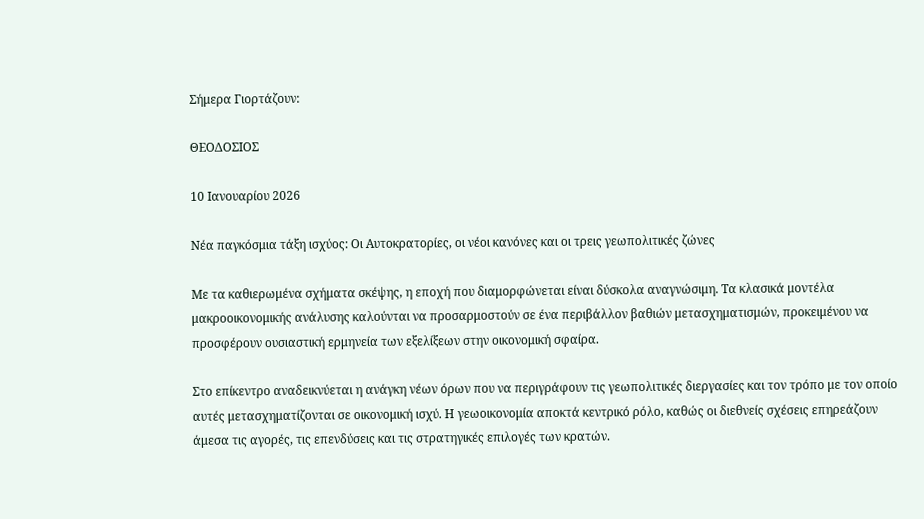Σήμερα Γιορτάζουν:

ΘΕΟΔΟΣΙΟΣ

10 Ιανουαρίου 2026

Νέα παγκόσμια τάξη ισχύος: Οι Αυτοκρατορίες, οι νέοι κανόνες και οι τρεις γεωπολιτικές ζώνες

Με τα καθιερωμένα σχήματα σκέψης, η εποχή που διαμορφώνεται είναι δύσκολα αναγνώσιμη. Τα κλασικά μοντέλα μακροοικονομικής ανάλυσης καλούνται να προσαρμοστούν σε ένα περιβάλλον βαθιών μετασχηματισμών, προκειμένου να προσφέρουν ουσιαστική ερμηνεία των εξελίξεων στην οικονομική σφαίρα.

Στο επίκεντρο αναδεικνύεται η ανάγκη νέων όρων που να περιγράφουν τις γεωπολιτικές διεργασίες και τον τρόπο με τον οποίο αυτές μετασχηματίζονται σε οικονομική ισχύ. Η γεωοικονομία αποκτά κεντρικό ρόλο, καθώς οι διεθνείς σχέσεις επηρεάζουν άμεσα τις αγορές, τις επενδύσεις και τις στρατηγικές επιλογές των κρατών.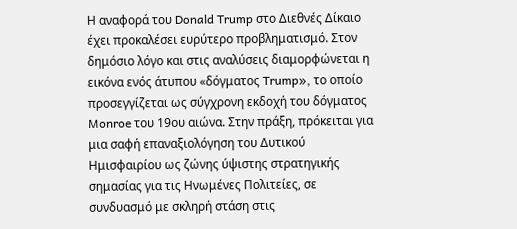Η αναφορά του Donald Trump στο Διεθνές Δίκαιο έχει προκαλέσει ευρύτερο προβληματισμό. Στον δημόσιο λόγο και στις αναλύσεις διαμορφώνεται η εικόνα ενός άτυπου «δόγματος Trump», το οποίο προσεγγίζεται ως σύγχρονη εκδοχή του δόγματος Monroe του 19ου αιώνα. Στην πράξη, πρόκειται για μια σαφή επαναξιολόγηση του Δυτικού Ημισφαιρίου ως ζώνης ύψιστης στρατηγικής σημασίας για τις Ηνωμένες Πολιτείες, σε συνδυασμό με σκληρή στάση στις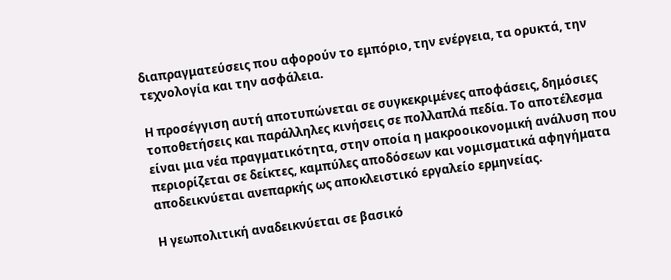διαπραγματεύσεις που αφορούν το εμπόριο, την ενέργεια, τα ορυκτά, την τεχνολογία και την ασφάλεια.

Η προσέγγιση αυτή αποτυπώνεται σε συγκεκριμένες αποφάσεις, δημόσιες τοποθετήσεις και παράλληλες κινήσεις σε πολλαπλά πεδία. Το αποτέλεσμα είναι μια νέα πραγματικότητα, στην οποία η μακροοικονομική ανάλυση που περιορίζεται σε δείκτες, καμπύλες αποδόσεων και νομισματικά αφηγήματα αποδεικνύεται ανεπαρκής ως αποκλειστικό εργαλείο ερμηνείας.

Η γεωπολιτική αναδεικνύεται σε βασικό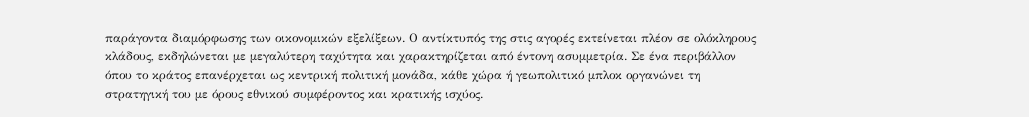παράγοντα διαμόρφωσης των οικονομικών εξελίξεων. Ο αντίκτυπός της στις αγορές εκτείνεται πλέον σε ολόκληρους κλάδους, εκδηλώνεται με μεγαλύτερη ταχύτητα και χαρακτηρίζεται από έντονη ασυμμετρία. Σε ένα περιβάλλον όπου το κράτος επανέρχεται ως κεντρική πολιτική μονάδα, κάθε χώρα ή γεωπολιτικό μπλοκ οργανώνει τη στρατηγική του με όρους εθνικού συμφέροντος και κρατικής ισχύος.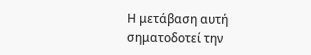Η μετάβαση αυτή σηματοδοτεί την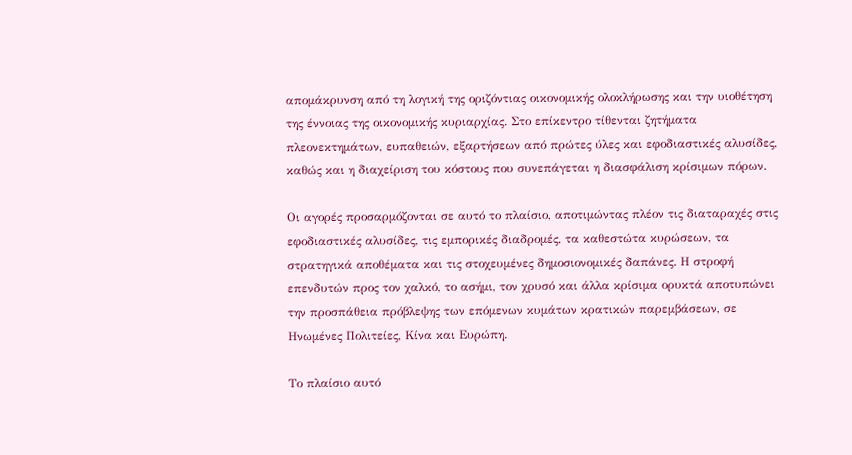απομάκρυνση από τη λογική της οριζόντιας οικονομικής ολοκλήρωσης και την υιοθέτηση της έννοιας της οικονομικής κυριαρχίας. Στο επίκεντρο τίθενται ζητήματα πλεονεκτημάτων, ευπαθειών, εξαρτήσεων από πρώτες ύλες και εφοδιαστικές αλυσίδες, καθώς και η διαχείριση του κόστους που συνεπάγεται η διασφάλιση κρίσιμων πόρων.

Οι αγορές προσαρμόζονται σε αυτό το πλαίσιο, αποτιμώντας πλέον τις διαταραχές στις εφοδιαστικές αλυσίδες, τις εμπορικές διαδρομές, τα καθεστώτα κυρώσεων, τα στρατηγικά αποθέματα και τις στοχευμένες δημοσιονομικές δαπάνες. Η στροφή επενδυτών προς τον χαλκό, το ασήμι, τον χρυσό και άλλα κρίσιμα ορυκτά αποτυπώνει την προσπάθεια πρόβλεψης των επόμενων κυμάτων κρατικών παρεμβάσεων, σε Ηνωμένες Πολιτείες, Κίνα και Ευρώπη.

Το πλαίσιο αυτό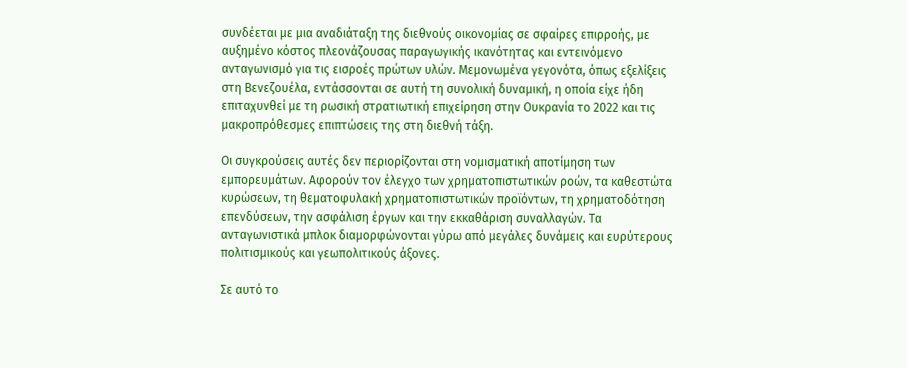συνδέεται με μια αναδιάταξη της διεθνούς οικονομίας σε σφαίρες επιρροής, με αυξημένο κόστος πλεονάζουσας παραγωγικής ικανότητας και εντεινόμενο ανταγωνισμό για τις εισροές πρώτων υλών. Μεμονωμένα γεγονότα, όπως εξελίξεις στη Βενεζουέλα, εντάσσονται σε αυτή τη συνολική δυναμική, η οποία είχε ήδη επιταχυνθεί με τη ρωσική στρατιωτική επιχείρηση στην Ουκρανία το 2022 και τις μακροπρόθεσμες επιπτώσεις της στη διεθνή τάξη.

Οι συγκρούσεις αυτές δεν περιορίζονται στη νομισματική αποτίμηση των εμπορευμάτων. Αφορούν τον έλεγχο των χρηματοπιστωτικών ροών, τα καθεστώτα κυρώσεων, τη θεματοφυλακή χρηματοπιστωτικών προϊόντων, τη χρηματοδότηση επενδύσεων, την ασφάλιση έργων και την εκκαθάριση συναλλαγών. Τα ανταγωνιστικά μπλοκ διαμορφώνονται γύρω από μεγάλες δυνάμεις και ευρύτερους πολιτισμικούς και γεωπολιτικούς άξονες.

Σε αυτό το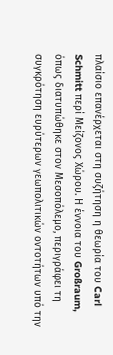πλαίσιο επανέρχεται στη συζήτηση η θεωρία του Carl Schmitt περί Μείζονος Χώρου. Η έννοια του Großraum, όπως διατυπώθηκε στον Μεσοπόλεμο, περιγράφει τη συγκρότηση ευρύτερων γεωπολιτικών οντοτήτων υπό την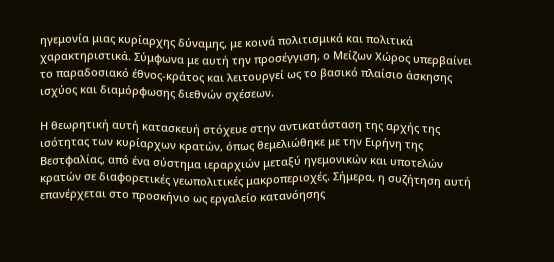ηγεμονία μιας κυρίαρχης δύναμης, με κοινά πολιτισμικά και πολιτικά χαρακτηριστικά. Σύμφωνα με αυτή την προσέγγιση, ο Μείζων Χώρος υπερβαίνει το παραδοσιακό έθνος-κράτος και λειτουργεί ως το βασικό πλαίσιο άσκησης ισχύος και διαμόρφωσης διεθνών σχέσεων.

Η θεωρητική αυτή κατασκευή στόχευε στην αντικατάσταση της αρχής της ισότητας των κυρίαρχων κρατών, όπως θεμελιώθηκε με την Ειρήνη της Βεστφαλίας, από ένα σύστημα ιεραρχιών μεταξύ ηγεμονικών και υποτελών κρατών σε διαφορετικές γεωπολιτικές μακροπεριοχές. Σήμερα, η συζήτηση αυτή επανέρχεται στο προσκήνιο ως εργαλείο κατανόησης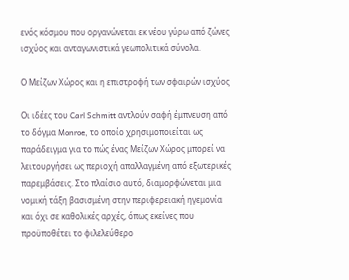ενός κόσμου που οργανώνεται εκ νέου γύρω από ζώνες ισχύος και ανταγωνιστικά γεωπολιτικά σύνολα.

Ο Μείζων Χώρος και η επιστροφή των σφαιρών ισχύος

Οι ιδέες του Carl Schmitt αντλούν σαφή έμπνευση από το δόγμα Monroe, το οποίο χρησιμοποιείται ως παράδειγμα για το πώς ένας Μείζων Χώρος μπορεί να λειτουργήσει ως περιοχή απαλλαγμένη από εξωτερικές παρεμβάσεις. Στο πλαίσιο αυτό, διαμορφώνεται μια νομική τάξη βασισμένη στην περιφερειακή ηγεμονία και όχι σε καθολικές αρχές, όπως εκείνες που προϋποθέτει το φιλελεύθερο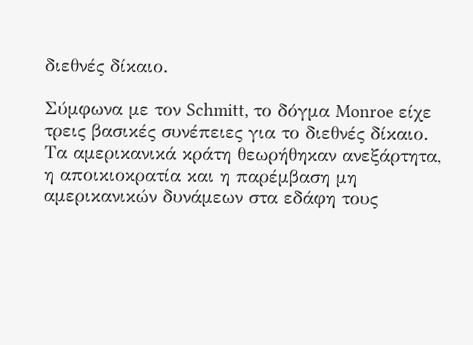διεθνές δίκαιο.

Σύμφωνα με τον Schmitt, το δόγμα Monroe είχε τρεις βασικές συνέπειες για το διεθνές δίκαιο. Τα αμερικανικά κράτη θεωρήθηκαν ανεξάρτητα, η αποικιοκρατία και η παρέμβαση μη αμερικανικών δυνάμεων στα εδάφη τους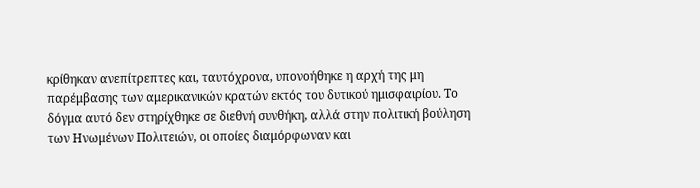κρίθηκαν ανεπίτρεπτες και, ταυτόχρονα, υπονοήθηκε η αρχή της μη παρέμβασης των αμερικανικών κρατών εκτός του δυτικού ημισφαιρίου. Το δόγμα αυτό δεν στηρίχθηκε σε διεθνή συνθήκη, αλλά στην πολιτική βούληση των Ηνωμένων Πολιτειών, οι οποίες διαμόρφωναν και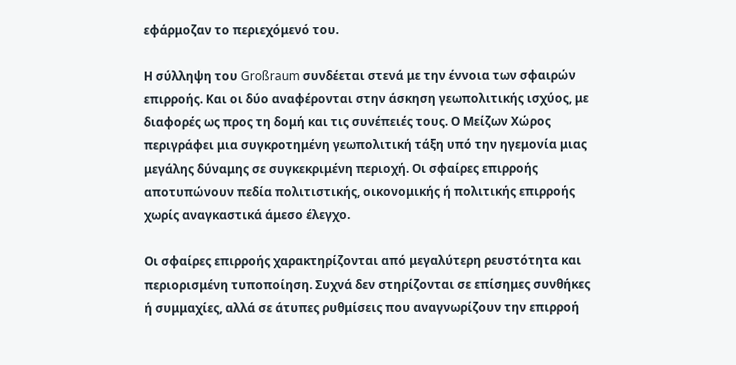εφάρμοζαν το περιεχόμενό του.

Η σύλληψη του Großraum συνδέεται στενά με την έννοια των σφαιρών επιρροής. Και οι δύο αναφέρονται στην άσκηση γεωπολιτικής ισχύος, με διαφορές ως προς τη δομή και τις συνέπειές τους. Ο Μείζων Χώρος περιγράφει μια συγκροτημένη γεωπολιτική τάξη υπό την ηγεμονία μιας μεγάλης δύναμης σε συγκεκριμένη περιοχή. Οι σφαίρες επιρροής αποτυπώνουν πεδία πολιτιστικής, οικονομικής ή πολιτικής επιρροής χωρίς αναγκαστικά άμεσο έλεγχο.

Οι σφαίρες επιρροής χαρακτηρίζονται από μεγαλύτερη ρευστότητα και περιορισμένη τυποποίηση. Συχνά δεν στηρίζονται σε επίσημες συνθήκες ή συμμαχίες, αλλά σε άτυπες ρυθμίσεις που αναγνωρίζουν την επιρροή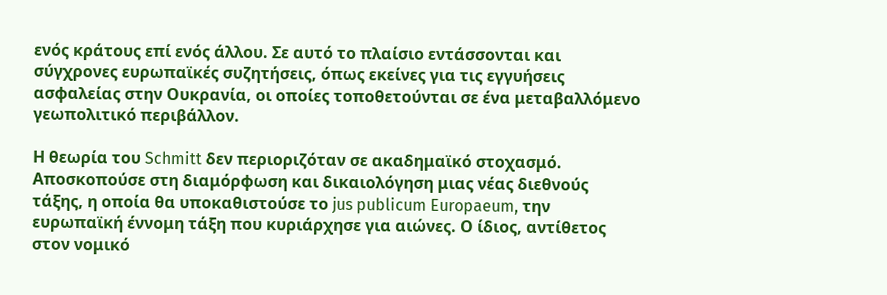ενός κράτους επί ενός άλλου. Σε αυτό το πλαίσιο εντάσσονται και σύγχρονες ευρωπαϊκές συζητήσεις, όπως εκείνες για τις εγγυήσεις ασφαλείας στην Ουκρανία, οι οποίες τοποθετούνται σε ένα μεταβαλλόμενο γεωπολιτικό περιβάλλον.

Η θεωρία του Schmitt δεν περιοριζόταν σε ακαδημαϊκό στοχασμό. Αποσκοπούσε στη διαμόρφωση και δικαιολόγηση μιας νέας διεθνούς τάξης, η οποία θα υποκαθιστούσε το jus publicum Europaeum, την ευρωπαϊκή έννομη τάξη που κυριάρχησε για αιώνες. Ο ίδιος, αντίθετος στον νομικό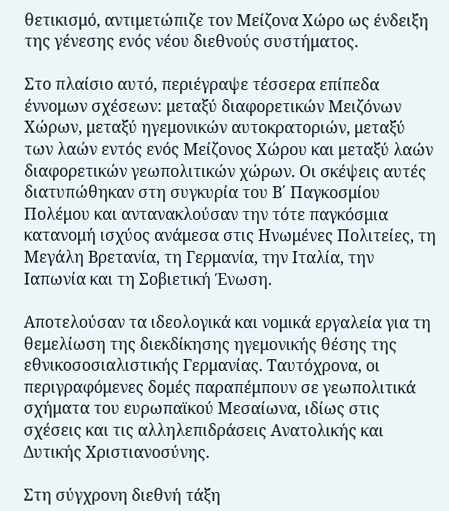θετικισμό, αντιμετώπιζε τον Μείζονα Χώρο ως ένδειξη της γένεσης ενός νέου διεθνούς συστήματος.

Στο πλαίσιο αυτό, περιέγραψε τέσσερα επίπεδα έννομων σχέσεων: μεταξύ διαφορετικών Μειζόνων Χώρων, μεταξύ ηγεμονικών αυτοκρατοριών, μεταξύ των λαών εντός ενός Μείζονος Χώρου και μεταξύ λαών διαφορετικών γεωπολιτικών χώρων. Οι σκέψεις αυτές διατυπώθηκαν στη συγκυρία του Β΄ Παγκοσμίου Πολέμου και αντανακλούσαν την τότε παγκόσμια κατανομή ισχύος ανάμεσα στις Ηνωμένες Πολιτείες, τη Μεγάλη Βρετανία, τη Γερμανία, την Ιταλία, την Ιαπωνία και τη Σοβιετική Ένωση.

Αποτελούσαν τα ιδεολογικά και νομικά εργαλεία για τη θεμελίωση της διεκδίκησης ηγεμονικής θέσης της εθνικοσοσιαλιστικής Γερμανίας. Ταυτόχρονα, οι περιγραφόμενες δομές παραπέμπουν σε γεωπολιτικά σχήματα του ευρωπαϊκού Μεσαίωνα, ιδίως στις σχέσεις και τις αλληλεπιδράσεις Ανατολικής και Δυτικής Χριστιανοσύνης.

Στη σύγχρονη διεθνή τάξη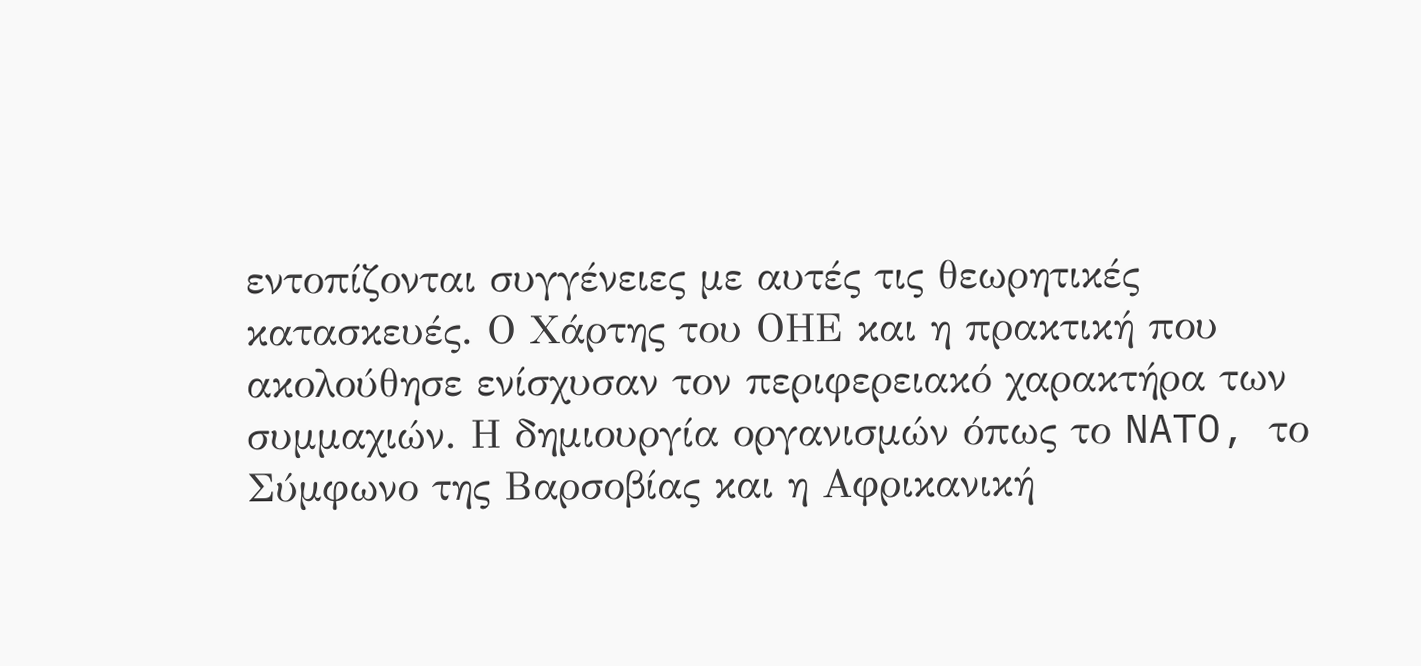εντοπίζονται συγγένειες με αυτές τις θεωρητικές κατασκευές. Ο Χάρτης του ΟΗΕ και η πρακτική που ακολούθησε ενίσχυσαν τον περιφερειακό χαρακτήρα των συμμαχιών. Η δημιουργία οργανισμών όπως το NATO, το Σύμφωνο της Βαρσοβίας και η Αφρικανική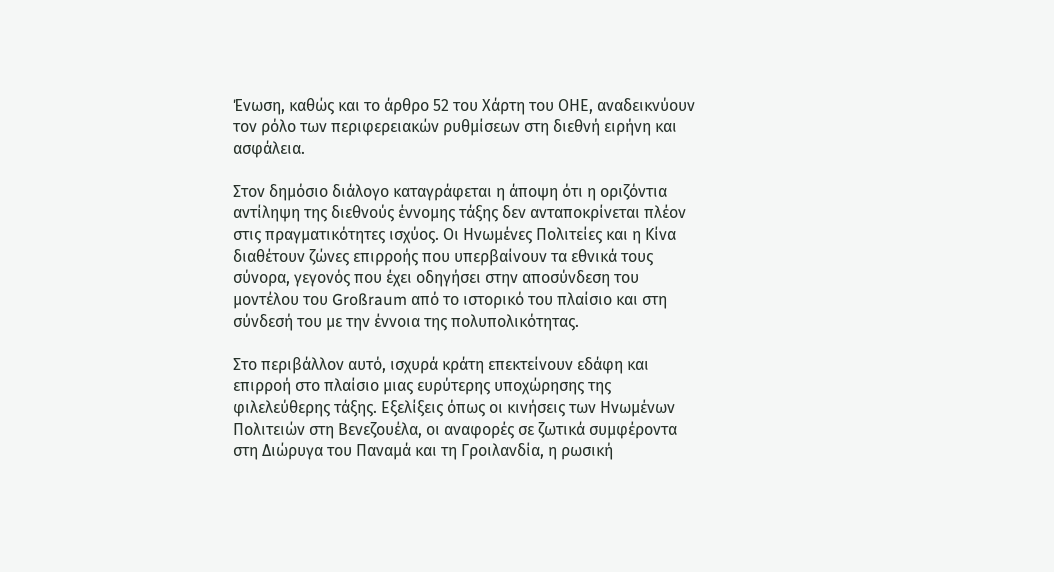Ένωση, καθώς και το άρθρο 52 του Χάρτη του ΟΗΕ, αναδεικνύουν τον ρόλο των περιφερειακών ρυθμίσεων στη διεθνή ειρήνη και ασφάλεια.

Στον δημόσιο διάλογο καταγράφεται η άποψη ότι η οριζόντια αντίληψη της διεθνούς έννομης τάξης δεν ανταποκρίνεται πλέον στις πραγματικότητες ισχύος. Οι Ηνωμένες Πολιτείες και η Κίνα διαθέτουν ζώνες επιρροής που υπερβαίνουν τα εθνικά τους σύνορα, γεγονός που έχει οδηγήσει στην αποσύνδεση του μοντέλου του Großraum από το ιστορικό του πλαίσιο και στη σύνδεσή του με την έννοια της πολυπολικότητας.

Στο περιβάλλον αυτό, ισχυρά κράτη επεκτείνουν εδάφη και επιρροή στο πλαίσιο μιας ευρύτερης υποχώρησης της φιλελεύθερης τάξης. Εξελίξεις όπως οι κινήσεις των Ηνωμένων Πολιτειών στη Βενεζουέλα, οι αναφορές σε ζωτικά συμφέροντα στη Διώρυγα του Παναμά και τη Γροιλανδία, η ρωσική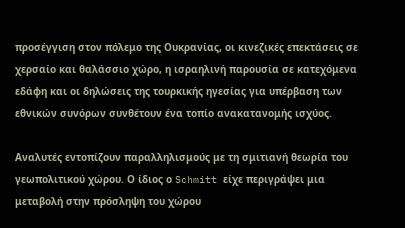προσέγγιση στον πόλεμο της Ουκρανίας, οι κινεζικές επεκτάσεις σε χερσαίο και θαλάσσιο χώρο, η ισραηλινή παρουσία σε κατεχόμενα εδάφη και οι δηλώσεις της τουρκικής ηγεσίας για υπέρβαση των εθνικών συνόρων συνθέτουν ένα τοπίο ανακατανομής ισχύος.

Αναλυτές εντοπίζουν παραλληλισμούς με τη σμιτιανή θεωρία του γεωπολιτικού χώρου. Ο ίδιος ο Schmitt είχε περιγράψει μια μεταβολή στην πρόσληψη του χώρου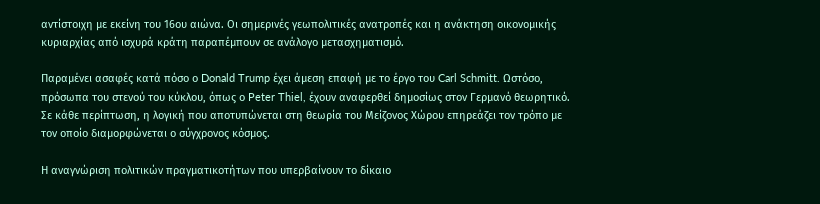αντίστοιχη με εκείνη του 16ου αιώνα. Οι σημερινές γεωπολιτικές ανατροπές και η ανάκτηση οικονομικής κυριαρχίας από ισχυρά κράτη παραπέμπουν σε ανάλογο μετασχηματισμό.

Παραμένει ασαφές κατά πόσο ο Donald Trump έχει άμεση επαφή με το έργο του Carl Schmitt. Ωστόσο, πρόσωπα του στενού του κύκλου, όπως ο Peter Thiel, έχουν αναφερθεί δημοσίως στον Γερμανό θεωρητικό. Σε κάθε περίπτωση, η λογική που αποτυπώνεται στη θεωρία του Μείζονος Χώρου επηρεάζει τον τρόπο με τον οποίο διαμορφώνεται ο σύγχρονος κόσμος.

Η αναγνώριση πολιτικών πραγματικοτήτων που υπερβαίνουν το δίκαιο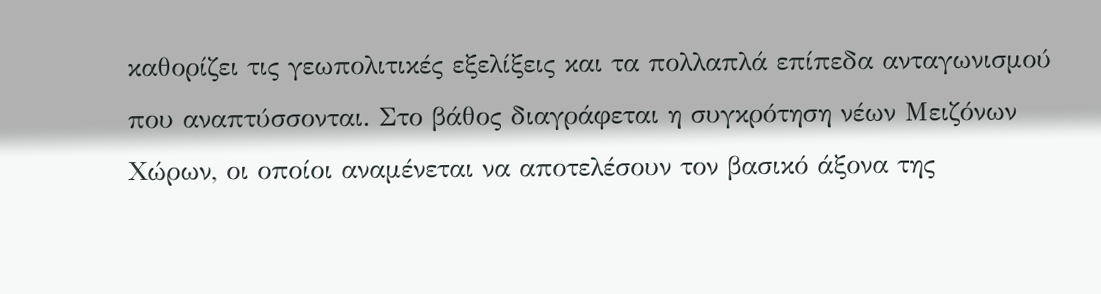καθορίζει τις γεωπολιτικές εξελίξεις και τα πολλαπλά επίπεδα ανταγωνισμού που αναπτύσσονται. Στο βάθος διαγράφεται η συγκρότηση νέων Μειζόνων Χώρων, οι οποίοι αναμένεται να αποτελέσουν τον βασικό άξονα της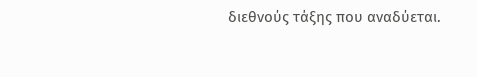διεθνούς τάξης που αναδύεται.